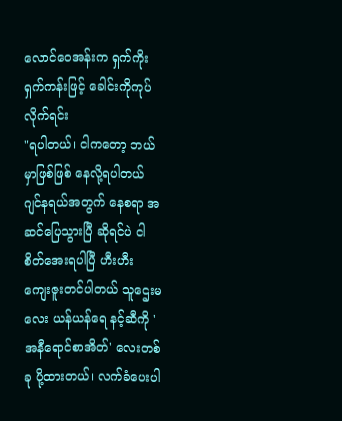လောင်ဝေအန်းက ရှက်ကိုးရှက်ကန်းဖြင့် ခေါင်းကိုကုပ်လိုက်ရင်း
"ရပါတယ်၊ ငါကတော့ ဘယ်မှာဖြစ်ဖြစ် နေလို့ရပါတယ် ဂျင်နရယ်အတွက် နေစရာ အဆင်ပြေသွားပြီ ဆိုရင်ပဲ ငါစိတ်အေးရပါပြီ ဟီးဟီး ကျေးဇူးတင်ပါတယ် သူဌေးမလေး ယန်ယန်ရေ နင့်ဆီကို 'အနီရောင်စာအိတ်' လေးတစ်ခု ပို့ထားတယ်၊ လက်ခံပေးပါ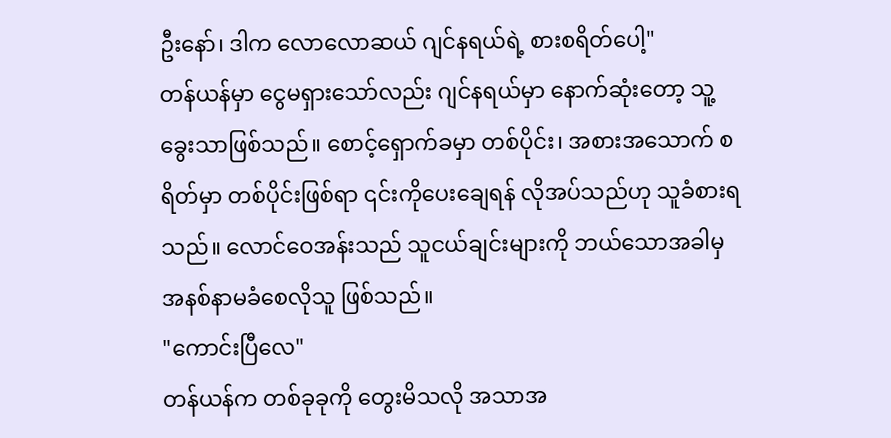ဦးနော်၊ ဒါက လောလောဆယ် ဂျင်နရယ်ရဲ့ စားစရိတ်ပေါ့"
တန်ယန်မှာ ငွေမရှားသော်လည်း ဂျင်နရယ်မှာ နောက်ဆုံးတော့ သူ့ခွေးသာဖြစ်သည်။ စောင့်ရှောက်ခမှာ တစ်ပိုင်း၊ အစားအသောက် စရိတ်မှာ တစ်ပိုင်းဖြစ်ရာ ၎င်းကိုပေးချေရန် လိုအပ်သည်ဟု သူခံစားရသည်။ လောင်ဝေအန်းသည် သူငယ်ချင်းများကို ဘယ်သောအခါမှ အနစ်နာမခံစေလိုသူ ဖြစ်သည်။
"ကောင်းပြီလေ"
တန်ယန်က တစ်ခုခုကို တွေးမိသလို အသာအ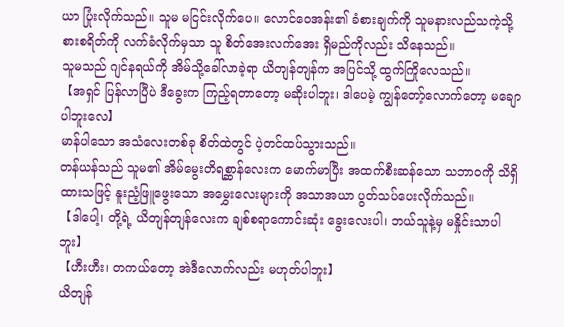ယာ ပြုံးလိုက်သည်။ သူမ မငြင်းလိုက်ပေ။ လောင်ဝေအန်း၏ ခံစားချက်ကို သူမနားလည်သကဲ့သို့ စားစရိတ်ကို လက်ခံလိုက်မှသာ သူ စိတ်အေးလက်အေး ရှိမည်ကိုလည်း သိနေသည်။
သူမသည် ဂျင်နရယ်ကို အိမ်သို့ခေါ်လာခဲ့ရာ ယိတျန်တျန်က အပြင်သို့ ထွက်ကြိုလေသည်။
【အရှင် ပြန်လာပြီပဲ ဒီခွေးက ကြည့်ရတာတော့ မဆိုးပါဘူး၊ ဒါပေမဲ့ ကျွန်တော့်လောက်တော့ မချောပါဘူးလေ】
မာန်ပါသော အသံလေးတစ်ခု စိတ်ထဲတွင် ပဲ့တင်ထပ်သွားသည်။
တန်ယန်သည် သူမ၏ အိမ်မွေးတိရစ္ဆာန်လေးက မောက်မာပြီး အထက်စီးဆန်သော သဘာဝကို သိရှိထားသဖြင့် နူးညံ့ဖြူဖွေးသော အမွှေးလေးများကို အသာအယာ ပွတ်သပ်ပေးလိုက်သည်။
【ဒါပေါ့၊ တို့ရဲ့ ယိတျန်တျန်လေးက ချစ်စရာကောင်းဆုံး ခွေးလေးပါ၊ ဘယ်သူနဲ့မှ မနှိုင်းသာပါဘူး】
【ဟီးဟီး၊ တကယ်တော့ အဲဒီလောက်လည်း မဟုတ်ပါဘူး】
ယိတျန်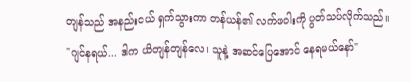တျန်သည် အနည်းငယ် ရှက်သွားကာ တန်ယန်၏ လက်ဖဝါးကို ပွတ်သပ်လိုက်သည်။
"ဂျင်နရယ်... ဒါက ယိတျန်တျန်လေ၊ သူနဲ့ အဆင်ပြေအောင် နေရမယ်နော်"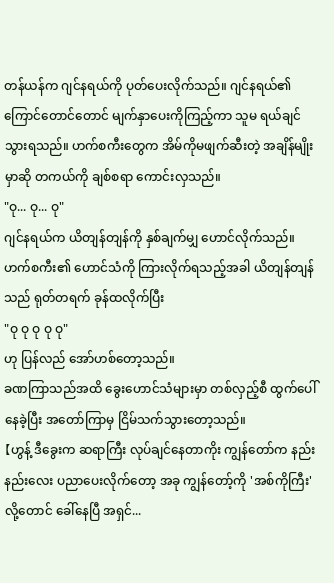တန်ယန်က ဂျင်နရယ်ကို ပုတ်ပေးလိုက်သည်။ ဂျင်နရယ်၏ ကြောင်တောင်တောင် မျက်နှာပေးကိုကြည့်ကာ သူမ ရယ်ချင်သွားရသည်။ ဟက်စကီးတွေက အိမ်ကိုမဖျက်ဆီးတဲ့ အချိန်မျိုးမှာဆို တကယ်ကို ချစ်စရာ ကောင်းလှသည်။
"ဝု... ဝု... ဝု"
ဂျင်နရယ်က ယိတျန်တျန်ကို နှစ်ချက်မျှ ဟောင်လိုက်သည်။
ဟက်စကီး၏ ဟောင်သံကို ကြားလိုက်ရသည့်အခါ ယိတျန်တျန်သည် ရုတ်တရက် ခုန်ထလိုက်ပြီး
"ဝု ဝု ဝု ဝု ဝု"
ဟု ပြန်လည် အော်ဟစ်တော့သည်။
ခဏကြာသည်အထိ ခွေးဟောင်သံများမှာ တစ်လှည့်စီ ထွက်ပေါ်နေခဲ့ပြီး အတော်ကြာမှ ငြိမ်သက်သွားတော့သည်။
【ဟွန့် ဒီခွေးက ဆရာကြီး လုပ်ချင်နေတာကိုး ကျွန်တော်က နည်းနည်းလေး ပညာပေးလိုက်တော့ အခု ကျွန်တော့်ကို 'အစ်ကိုကြီး' လို့တောင် ခေါ်နေပြီ အရှင်...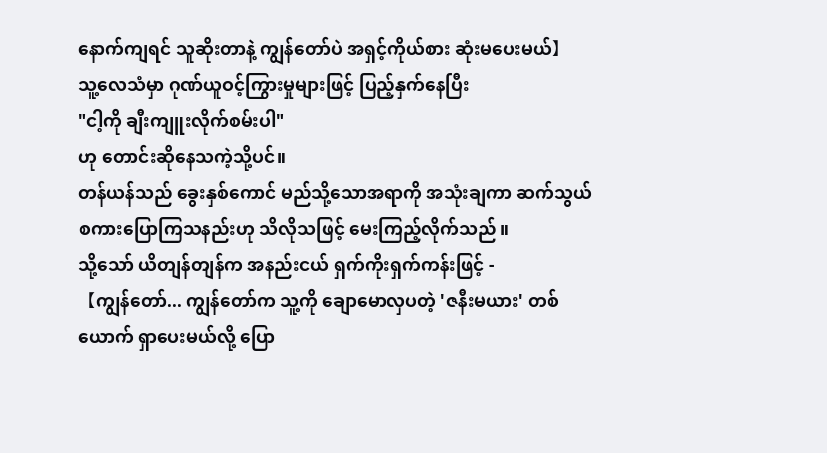နောက်ကျရင် သူဆိုးတာနဲ့ ကျွန်တော်ပဲ အရှင့်ကိုယ်စား ဆုံးမပေးမယ်】
သူ့လေသံမှာ ဂုဏ်ယူဝင့်ကြွားမှုများဖြင့် ပြည့်နှက်နေပြီး
"ငါ့ကို ချီးကျူးလိုက်စမ်းပါ"
ဟု တောင်းဆိုနေသကဲ့သို့ပင်။
တန်ယန်သည် ခွေးနှစ်ကောင် မည်သို့သောအရာကို အသုံးချကာ ဆက်သွယ် စကားပြောကြသနည်းဟု သိလိုသဖြင့် မေးကြည့်လိုက်သည်။
သို့သော် ယိတျန်တျန်က အနည်းငယ် ရှက်ကိုးရှက်ကန်းဖြင့် -
【ကျွန်တော်... ကျွန်တော်က သူ့ကို ချောမောလှပတဲ့ 'ဇနီးမယား' တစ်ယောက် ရှာပေးမယ်လို့ ပြော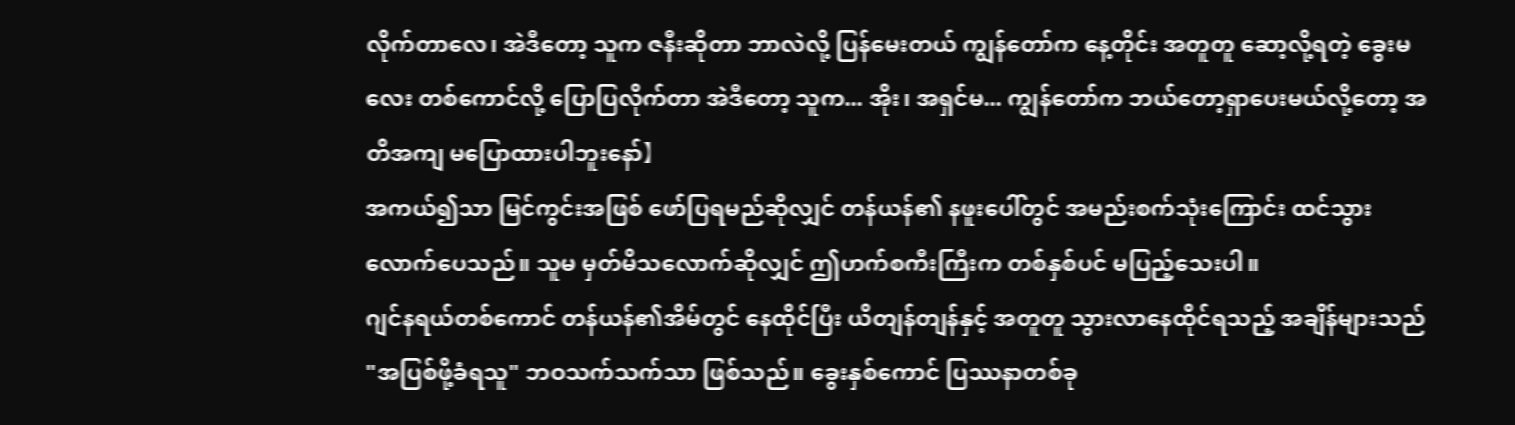လိုက်တာလေ၊ အဲဒီတော့ သူက ဇနီးဆိုတာ ဘာလဲလို့ ပြန်မေးတယ် ကျွန်တော်က နေ့တိုင်း အတူတူ ဆော့လို့ရတဲ့ ခွေးမလေး တစ်ကောင်လို့ ပြောပြလိုက်တာ အဲဒီတော့ သူက... အိုး၊ အရှင်မ... ကျွန်တော်က ဘယ်တော့ရှာပေးမယ်လို့တော့ အတိအကျ မပြောထားပါဘူးနော်】
အကယ်၍သာ မြင်ကွင်းအဖြစ် ဖော်ပြရမည်ဆိုလျှင် တန်ယန်၏ နဖူးပေါ်တွင် အမည်းစက်သုံးကြောင်း ထင်သွားလောက်ပေသည်။ သူမ မှတ်မိသလောက်ဆိုလျှင် ဤဟက်စကီးကြီးက တစ်နှစ်ပင် မပြည့်သေးပါ။
ဂျင်နရယ်တစ်ကောင် တန်ယန်၏အိမ်တွင် နေထိုင်ပြီး ယိတျန်တျန်နှင့် အတူတူ သွားလာနေထိုင်ရသည့် အချိန်များသည် "အပြစ်ဖို့ခံရသူ" ဘဝသက်သက်သာ ဖြစ်သည်။ ခွေးနှစ်ကောင် ပြဿနာတစ်ခု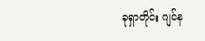ခုရှာတိုင်း ဂျင်န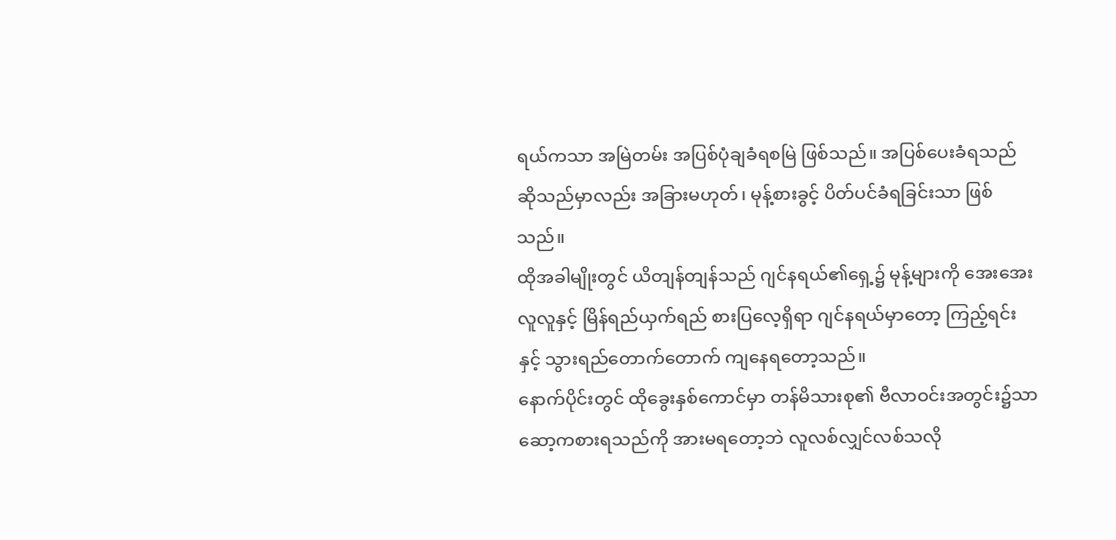ရယ်ကသာ အမြဲတမ်း အပြစ်ပုံချခံရစမြဲ ဖြစ်သည်။ အပြစ်ပေးခံရသည် ဆိုသည်မှာလည်း အခြားမဟုတ်၊ မုန့်စားခွင့် ပိတ်ပင်ခံရခြင်းသာ ဖြစ်သည်။
ထိုအခါမျိုးတွင် ယိတျန်တျန်သည် ဂျင်နရယ်၏ရှေ့၌ မုန့်များကို အေးအေးလူလူနှင့် မြိန်ရည်ယှက်ရည် စားပြလေ့ရှိရာ ဂျင်နရယ်မှာတော့ ကြည့်ရင်းနှင့် သွားရည်တောက်တောက် ကျနေရတော့သည်။
နောက်ပိုင်းတွင် ထိုခွေးနှစ်ကောင်မှာ တန်မိသားစု၏ ဗီလာဝင်းအတွင်း၌သာ ဆော့ကစားရသည်ကို အားမရတော့ဘဲ လူလစ်လျှင်လစ်သလို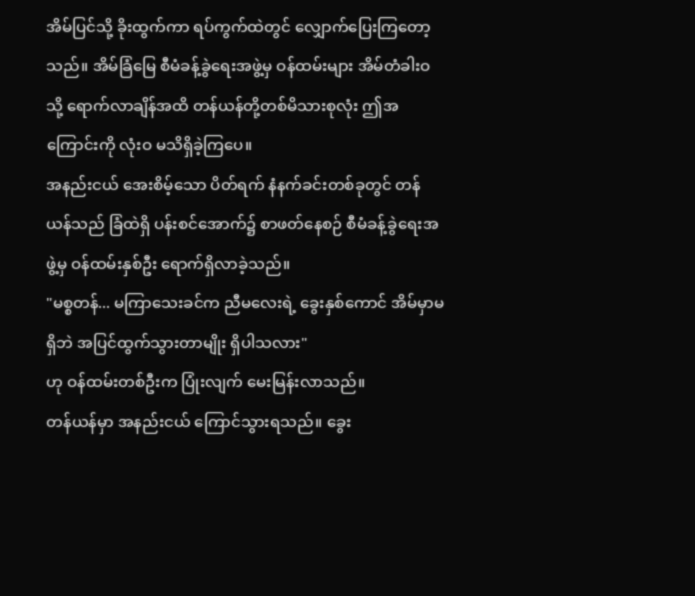အိမ်ပြင်သို့ ခိုးထွက်ကာ ရပ်ကွက်ထဲတွင် လျှောက်ပြေးကြတော့သည်။ အိမ်ခြံမြေ စီမံခန့်ခွဲရေးအဖွဲ့မှ ဝန်ထမ်းများ အိမ်တံခါးဝသို့ ရောက်လာချိန်အထိ တန်ယန်တို့တစ်မိသားစုလုံး ဤအကြောင်းကို လုံးဝ မသိရှိခဲ့ကြပေ။
အနည်းငယ် အေးစိမ့်သော ပိတ်ရက် နံနက်ခင်းတစ်ခုတွင် တန်ယန်သည် ခြံထဲရှိ ပန်းစင်အောက်၌ စာဖတ်နေစဉ် စီမံခန့်ခွဲရေးအဖွဲ့မှ ဝန်ထမ်းနှစ်ဦး ရောက်ရှိလာခဲ့သည်။
"မစ္စတန်... မကြာသေးခင်က ညီမလေးရဲ့ ခွေးနှစ်ကောင် အိမ်မှာမရှိဘဲ အပြင်ထွက်သွားတာမျိုး ရှိပါသလား"
ဟု ဝန်ထမ်းတစ်ဦးက ပြုံးလျက် မေးမြန်းလာသည်။
တန်ယန်မှာ အနည်းငယ် ကြောင်သွားရသည်။ ခွေး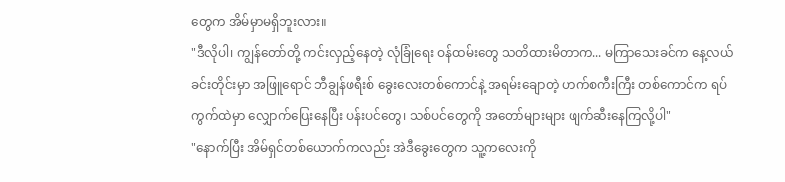တွေက အိမ်မှာမရှိဘူးလား။
"ဒီလိုပါ၊ ကျွန်တော်တို့ ကင်းလှည့်နေတဲ့ လုံခြုံရေး ဝန်ထမ်းတွေ သတိထားမိတာက... မကြာသေးခင်က နေ့လယ်ခင်းတိုင်းမှာ အဖြူရောင် ဘီချွန်ဖရီးစ် ခွေးလေးတစ်ကောင်နဲ့ အရမ်းချောတဲ့ ဟက်စကီးကြီး တစ်ကောင်က ရပ်ကွက်ထဲမှာ လျှောက်ပြေးနေပြီး ပန်းပင်တွေ၊ သစ်ပင်တွေကို အတော်များများ ဖျက်ဆီးနေကြလို့ပါ"
"နောက်ပြီး အိမ်ရှင်တစ်ယောက်ကလည်း အဲဒီခွေးတွေက သူ့ကလေးကို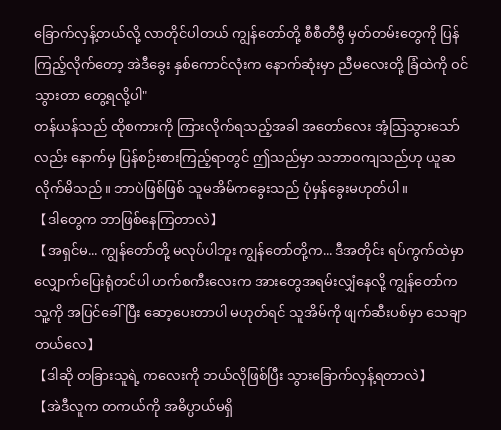ခြောက်လှန့်တယ်လို့ လာတိုင်ပါတယ် ကျွန်တော်တို့ စီစီတီဗွီ မှတ်တမ်းတွေကို ပြန်ကြည့်လိုက်တော့ အဲဒီခွေး နှစ်ကောင်လုံးက နောက်ဆုံးမှာ ညီမလေးတို့ ခြံထဲကို ဝင်သွားတာ တွေ့ရလို့ပါ"
တန်ယန်သည် ထိုစကားကို ကြားလိုက်ရသည့်အခါ အတော်လေး အံ့သြသွားသော်လည်း နောက်မှ ပြန်စဉ်းစားကြည့်ရာတွင် ဤသည်မှာ သဘာဝကျသည်ဟု ယူဆလိုက်မိသည်။ ဘာပဲဖြစ်ဖြစ် သူမအိမ်ကခွေးသည် ပုံမှန်ခွေးမဟုတ်ပါ။
【ဒါတွေက ဘာဖြစ်နေကြတာလဲ】
【အရှင်မ... ကျွန်တော်တို့ မလုပ်ပါဘူး ကျွန်တော်တို့က... ဒီအတိုင်း ရပ်ကွက်ထဲမှာ လျှောက်ပြေးရုံတင်ပါ ဟက်စကီးလေးက အားတွေအရမ်းလျှံနေလို့ ကျွန်တော်က သူ့ကို အပြင်ခေါ်ပြီး ဆော့ပေးတာပါ မဟုတ်ရင် သူအိမ်ကို ဖျက်ဆီးပစ်မှာ သေချာတယ်လေ】
【ဒါဆို တခြားသူရဲ့ ကလေးကို ဘယ်လိုဖြစ်ပြီး သွားခြောက်လှန့်ရတာလဲ】
【အဲဒီလူက တကယ်ကို အဓိပ္ပာယ်မရှိ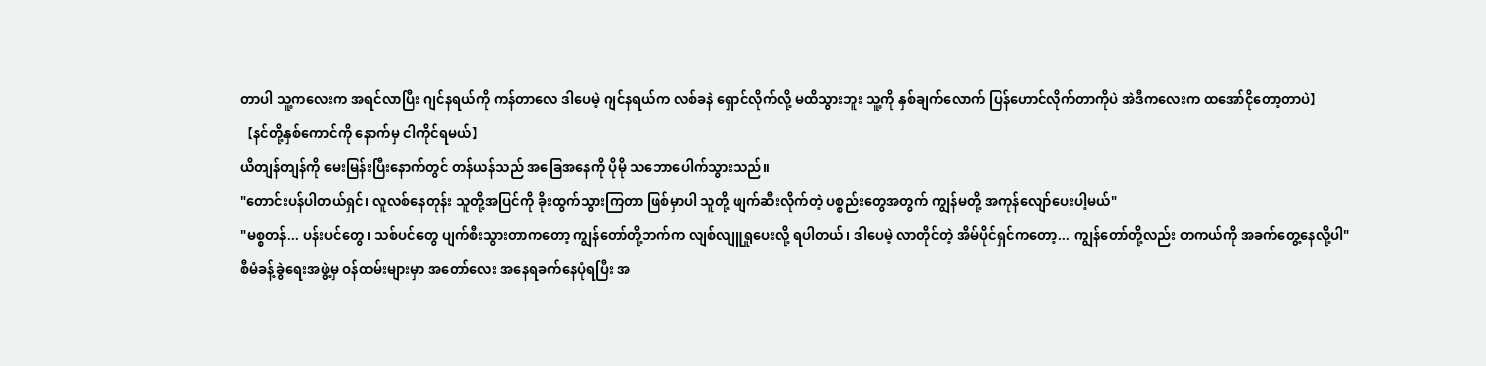တာပါ သူ့ကလေးက အရင်လာပြီး ဂျင်နရယ်ကို ကန်တာလေ ဒါပေမဲ့ ဂျင်နရယ်က လစ်ခနဲ ရှောင်လိုက်လို့ မထိသွားဘူး သူ့ကို နှစ်ချက်လောက် ပြန်ဟောင်လိုက်တာကိုပဲ အဲဒီကလေးက ထအော်ငိုတော့တာပဲ】
【နင်တို့နှစ်ကောင်ကို နောက်မှ ငါကိုင်ရမယ်】
ယိတျန်တျန်ကို မေးမြန်းပြီးနောက်တွင် တန်ယန်သည် အခြေအနေကို ပိုမို သဘောပေါက်သွားသည်။
"တောင်းပန်ပါတယ်ရှင်၊ လူလစ်နေတုန်း သူတို့အပြင်ကို ခိုးထွက်သွားကြတာ ဖြစ်မှာပါ သူတို့ ဖျက်ဆီးလိုက်တဲ့ ပစ္စည်းတွေအတွက် ကျွန်မတို့ အကုန်လျော်ပေးပါ့မယ်"
"မစ္စတန်... ပန်းပင်တွေ၊ သစ်ပင်တွေ ပျက်စီးသွားတာကတော့ ကျွန်တော်တို့ဘက်က လျစ်လျူရှုပေးလို့ ရပါတယ်၊ ဒါပေမဲ့ လာတိုင်တဲ့ အိမ်ပိုင်ရှင်ကတော့... ကျွန်တော်တို့လည်း တကယ်ကို အခက်တွေ့နေလို့ပါ"
စီမံခန့်ခွဲရေးအဖွဲ့မှ ဝန်ထမ်းများမှာ အတော်လေး အနေရခက်နေပုံရပြီး အ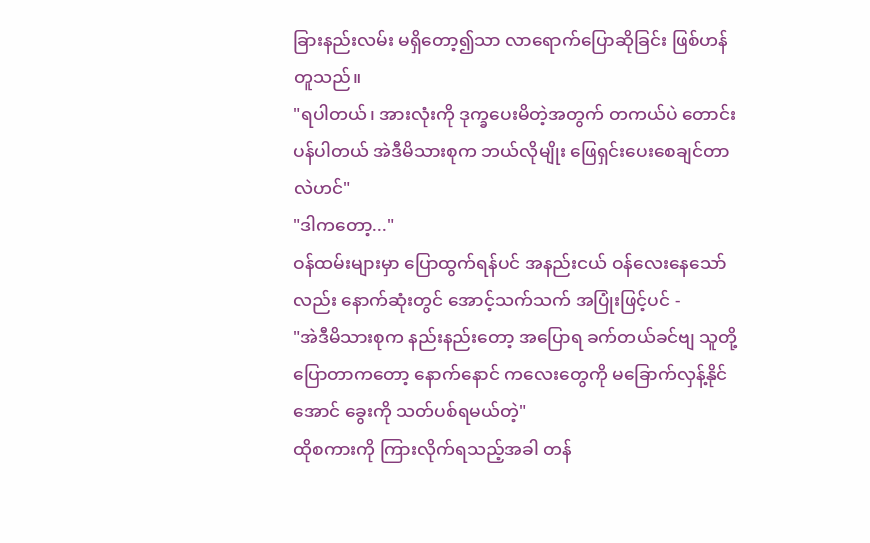ခြားနည်းလမ်း မရှိတော့၍သာ လာရောက်ပြောဆိုခြင်း ဖြစ်ဟန်တူသည်။
"ရပါတယ်၊ အားလုံးကို ဒုက္ခပေးမိတဲ့အတွက် တကယ်ပဲ တောင်းပန်ပါတယ် အဲဒီမိသားစုက ဘယ်လိုမျိုး ဖြေရှင်းပေးစေချင်တာလဲဟင်"
"ဒါကတော့..."
ဝန်ထမ်းများမှာ ပြောထွက်ရန်ပင် အနည်းငယ် ဝန်လေးနေသော်လည်း နောက်ဆုံးတွင် အောင့်သက်သက် အပြုံးဖြင့်ပင် -
"အဲဒီမိသားစုက နည်းနည်းတော့ အပြောရ ခက်တယ်ခင်ဗျ သူတို့ပြောတာကတော့ နောက်နောင် ကလေးတွေကို မခြောက်လှန့်နိုင်အောင် ခွေးကို သတ်ပစ်ရမယ်တဲ့"
ထိုစကားကို ကြားလိုက်ရသည့်အခါ တန်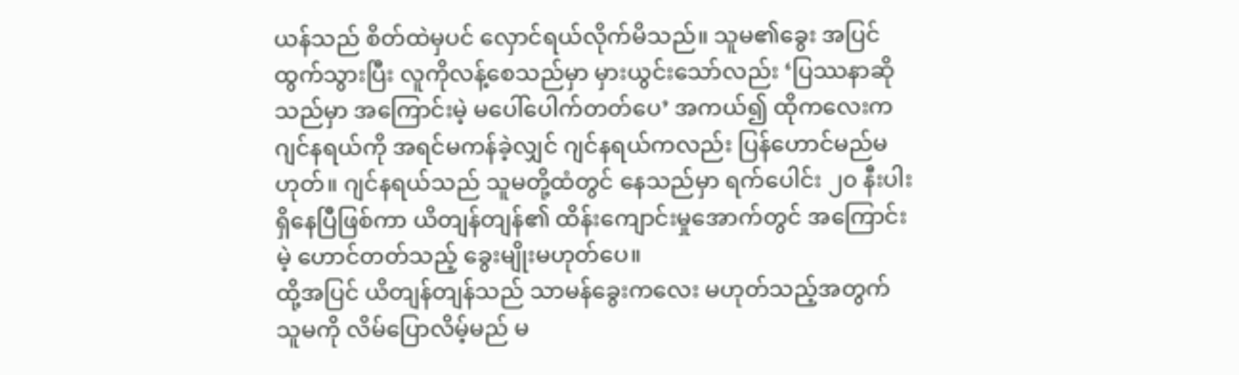ယန်သည် စိတ်ထဲမှပင် လှောင်ရယ်လိုက်မိသည်။ သူမ၏ခွေး အပြင်ထွက်သွားပြီး လူကိုလန့်စေသည်မှာ မှားယွင်းသော်လည်း ‘ပြဿနာဆိုသည်မှာ အကြောင်းမဲ့ မပေါ်ပေါက်တတ်ပေ’ အကယ်၍ ထိုကလေးက ဂျင်နရယ်ကို အရင်မကန်ခဲ့လျှင် ဂျင်နရယ်ကလည်း ပြန်ဟောင်မည်မဟုတ်။ ဂျင်နရယ်သည် သူမတို့ထံတွင် နေသည်မှာ ရက်ပေါင်း ၂၀ နီးပါး ရှိနေပြီဖြစ်ကာ ယိတျန်တျန်၏ ထိန်းကျောင်းမှုအောက်တွင် အကြောင်းမဲ့ ဟောင်တတ်သည့် ခွေးမျိုးမဟုတ်ပေ။
ထို့အပြင် ယိတျန်တျန်သည် သာမန်ခွေးကလေး မဟုတ်သည့်အတွက် သူမကို လိမ်ပြောလိမ့်မည် မ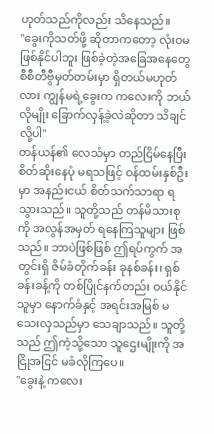ဟုတ်သည်ကိုလည်း သိနေသည်။
"ခွေးကိုသတ်ဖို့ ဆိုတာကတော့ လုံးဝမဖြစ်နိုင်ပါဘူး ဖြစ်ခဲ့တဲ့အခြေအနေတွေ စီစီတီဗွီမှတ်တမ်းမှာ ရှိတယ်မဟုတ်လား ကျွန်မရဲ့ခွေးက ကလေးကို ဘယ်လိုမျိုး ခြောက်လှန့်ခဲ့လဲဆိုတာ သိချင်လို့ပါ"
တန်ယန်၏ လေသံမှာ တည်ငြိမ်နေပြီး စိတ်ဆိုးနေပုံ မရသဖြင့် ဝန်ထမ်းနှစ်ဦးမှာ အနည်းငယ် စိတ်သက်သာရာ ရသွားသည်။ သူတို့သည် တန်မိသားစုကို အလွန်အမှတ် ရနေကြသူများ ဖြစ်သည်။ ဘာပဲဖြစ်ဖြစ် ဤရပ်ကွက် အတွင်းရှိ ဇိမ်ခံတိုက်ခန်း ခုနစ်ခန်း၊ ရှစ်ခန်းခန့်ကို တစ်ပြိုင်နက်တည်း ဝယ်နိုင်သူမှာ နောက်ခံနှင့် အရင်းအမြစ် မသေးလှသည်မှာ သေချာသည်။ သူတို့သည် ဤကဲ့သို့သော သူဌေးမျိုးကို အငြိုအငြင် မခံလိုကြပေ။
"ခွေးနဲ့ ကလေး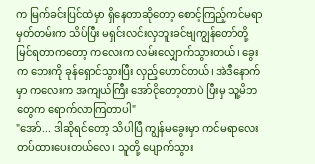က မြက်ခင်းပြင်ထဲမှာ ရှိနေတာဆိုတော့ စောင့်ကြည့်ကင်မရာ မှတ်တမ်းက သိပ်ပြီး မရှင်းလင်းလှဘူးခင်ဗျကျွန်တော်တို့ မြင်ရတာကတော့ ကလေးက လမ်းလျှောက်သွားတယ်၊ ခွေးက ဘေးကို ခုန်ရှောင်သွားပြီး လှည့်ဟောင်တယ်၊ အဲဒီနောက်မှာ ကလေးက အကျယ်ကြီး အော်ငိုတော့တာပဲ ပြီးမှ သူ့မိဘတွေက ရောက်လာကြတာပါ"
"အော်... ဒါဆိုရင်တော့ သိပါပြီ ကျွန်မခွေးမှာ ကင်မရာလေး တပ်ထားပေးတယ်လေ၊ သူတို့ ပျောက်သွား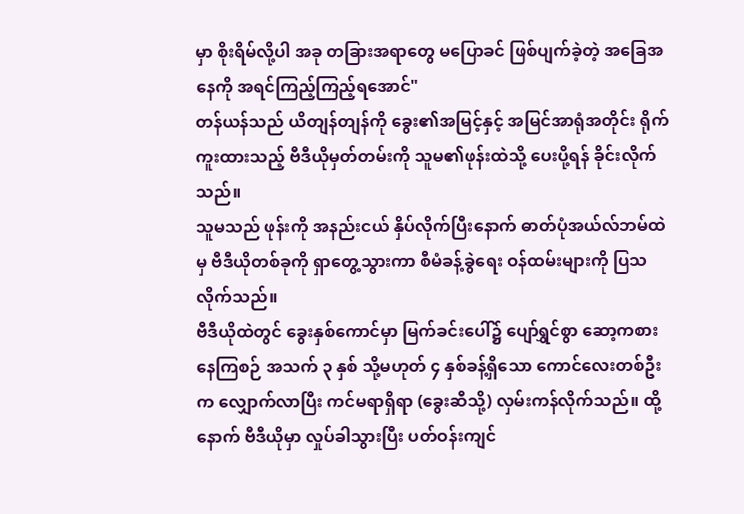မှာ စိုးရိမ်လို့ပါ အခု တခြားအရာတွေ မပြောခင် ဖြစ်ပျက်ခဲ့တဲ့ အခြေအနေကို အရင်ကြည့်ကြည့်ရအောင်"
တန်ယန်သည် ယိတျန်တျန်ကို ခွေး၏အမြင့်နှင့် အမြင်အာရုံအတိုင်း ရိုက်ကူးထားသည့် ဗီဒီယိုမှတ်တမ်းကို သူမ၏ဖုန်းထဲသို့ ပေးပို့ရန် ခိုင်းလိုက်သည်။
သူမသည် ဖုန်းကို အနည်းငယ် နှိပ်လိုက်ပြီးနောက် ဓာတ်ပုံအယ်လ်ဘမ်ထဲမှ ဗီဒီယိုတစ်ခုကို ရှာတွေ့သွားကာ စီမံခန့်ခွဲရေး ဝန်ထမ်းများကို ပြသလိုက်သည်။
ဗီဒီယိုထဲတွင် ခွေးနှစ်ကောင်မှာ မြက်ခင်းပေါ်၌ ပျော်ရွှင်စွာ ဆော့ကစားနေကြစဉ် အသက် ၃ နှစ် သို့မဟုတ် ၄ နှစ်ခန့်ရှိသော ကောင်လေးတစ်ဦးက လျှောက်လာပြီး ကင်မရာရှိရာ (ခွေးဆီသို့) လှမ်းကန်လိုက်သည်။ ထို့နောက် ဗီဒီယိုမှာ လှုပ်ခါသွားပြီး ပတ်ဝန်းကျင်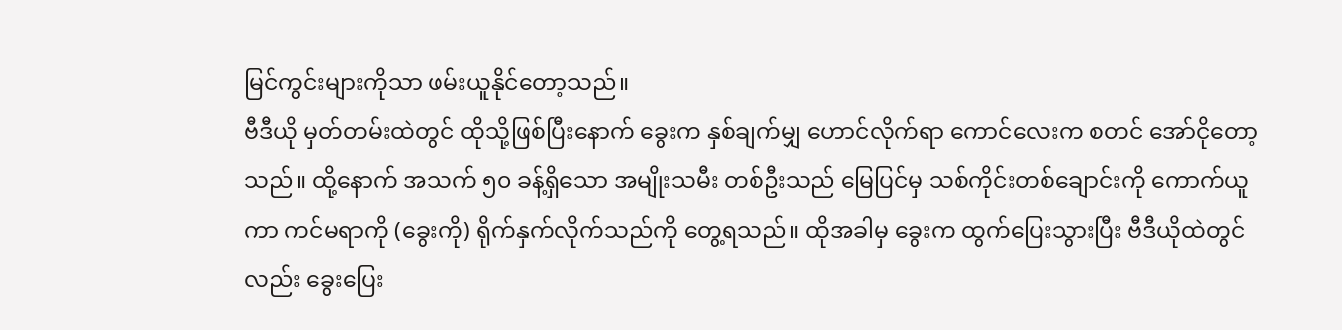မြင်ကွင်းများကိုသာ ဖမ်းယူနိုင်တော့သည်။
ဗီဒီယို မှတ်တမ်းထဲတွင် ထိုသို့ဖြစ်ပြီးနောက် ခွေးက နှစ်ချက်မျှ ဟောင်လိုက်ရာ ကောင်လေးက စတင် အော်ငိုတော့သည်။ ထို့နောက် အသက် ၅၀ ခန့်ရှိသော အမျိုးသမီး တစ်ဦးသည် မြေပြင်မှ သစ်ကိုင်းတစ်ချောင်းကို ကောက်ယူကာ ကင်မရာကို (ခွေးကို) ရိုက်နှက်လိုက်သည်ကို တွေ့ရသည်။ ထိုအခါမှ ခွေးက ထွက်ပြေးသွားပြီး ဗီဒီယိုထဲတွင်လည်း ခွေးပြေး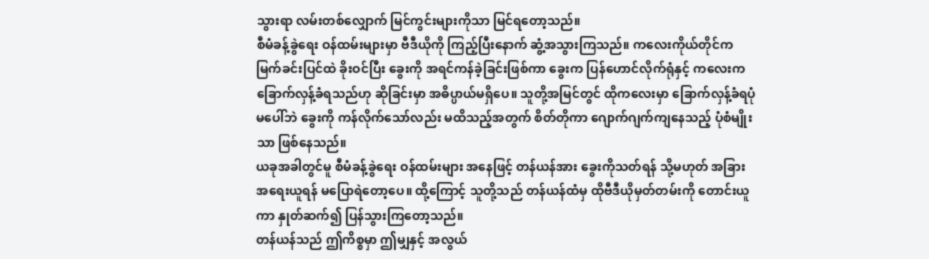သွားရာ လမ်းတစ်လျှောက် မြင်ကွင်းများကိုသာ မြင်ရတော့သည်။
စီမံခန့်ခွဲရေး ဝန်ထမ်းများမှာ ဗီဒီယိုကို ကြည့်ပြီးနောက် ဆွံ့အသွားကြသည်။ ကလေးကိုယ်တိုင်က မြက်ခင်းပြင်ထဲ ခိုးဝင်ပြီး ခွေးကို အရင်ကန်ခဲ့ခြင်းဖြစ်ကာ ခွေးက ပြန်ဟောင်လိုက်ရုံနှင့် ကလေးက ခြောက်လှန့်ခံရသည်ဟု ဆိုခြင်းမှာ အဓိပ္ပာယ်မရှိပေ။ သူတို့အမြင်တွင် ထိုကလေးမှာ ခြောက်လှန့်ခံရပုံ မပေါ်ဘဲ ခွေးကို ကန်လိုက်သော်လည်း မထိသည့်အတွက် စိတ်တိုကာ ဂျောက်ဂျက်ကျနေသည့် ပုံစံမျိုးသာ ဖြစ်နေသည်။
ယခုအခါတွင်မူ စီမံခန့်ခွဲရေး ဝန်ထမ်းများ အနေဖြင့် တန်ယန်အား ခွေးကိုသတ်ရန် သို့မဟုတ် အခြားအရေးယူရန် မပြောရဲတော့ပေ။ ထို့ကြောင့် သူတို့သည် တန်ယန်ထံမှ ထိုဗီဒီယိုမှတ်တမ်းကို တောင်းယူကာ နှုတ်ဆက်၍ ပြန်သွားကြတော့သည်။
တန်ယန်သည် ဤကိစ္စမှာ ဤမျှနှင့် အလွယ်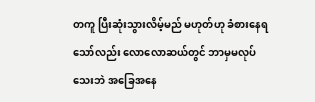တကူ ပြီးဆုံးသွားလိမ့်မည် မဟုတ်ဟု ခံစားနေရသော်လည်း လောလောဆယ်တွင် ဘာမှမလုပ်သေးဘဲ အခြေအနေ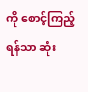ကို စောင့်ကြည့်ရန်သာ ဆုံး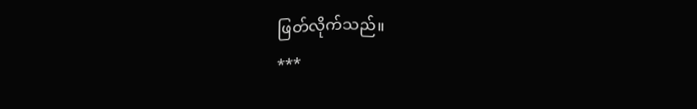ဖြတ်လိုက်သည်။
***